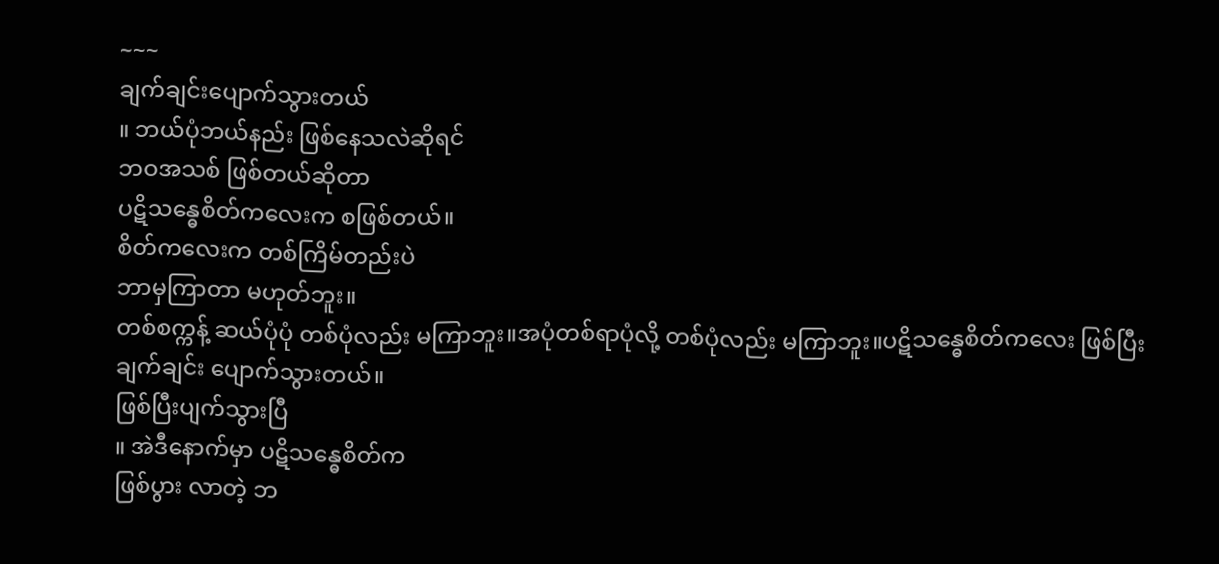~~~
ချက်ချင်းပျောက်သွားတယ်
။ ဘယ်ပုံဘယ်နည်း ဖြစ်နေသလဲဆိုရင်
ဘဝအသစ် ဖြစ်တယ်ဆိုတာ
ပဋိသန္ဓေစိတ်ကလေးက စဖြစ်တယ်။
စိတ်ကလေးက တစ်ကြိမ်တည်းပဲ
ဘာမှကြာတာ မဟုတ်ဘူး။
တစ်စက္ကန့် ဆယ်ပုံပုံ တစ်ပုံလည်း မကြာဘူး။အပုံတစ်ရာပုံလို့ တစ်ပုံလည်း မကြာဘူး။ပဋိသန္ဓေစိတ်ကလေး ဖြစ်ပြီး ချက်ချင်း ပျောက်သွားတယ်။
ဖြစ်ပြီးပျက်သွားပြီ
။ အဲဒီနောက်မှာ ပဋိသန္ဓေစိတ်က
ဖြစ်ပွား လာတဲ့ ဘ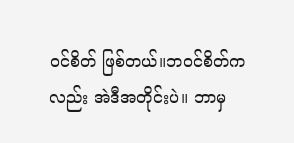ဝင်စိတ် ဖြစ်တယ်။ဘဝင်စိတ်ကလည်း အဲဒီအတိုင်းပဲ။ ဘာမှ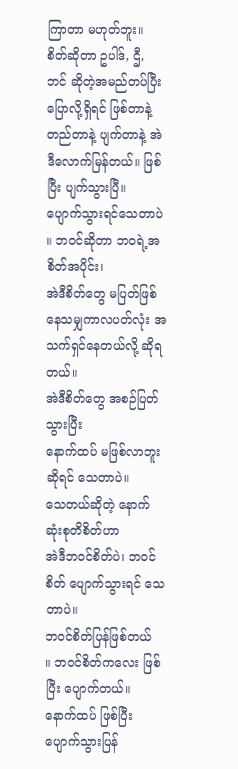ကြာတာ မဟုတ်ဘူး။ စိတ်ဆိုတာ ဥပါဒ်, ဌီ, ဘင် ဆိုတဲ့အမည်တပ်ပြီးပြောလို့ရှိရင် ဖြစ်တာနဲ့ တည်တာနဲ့ ပျက်တာနဲ့ အဲဒီလောက်မြန်တယ်။ ဖြစ်ပြီး ပျက်သွားပြီ။
ပျောက်သွားရင်သေတာပဲ
။ ဘဝင်ဆိုတာ ဘဝရဲ့အစိတ်အပိုင်း၊
အဲဒီစိတ်တွေ မပြတ်ဖြစ်နေသမျှကာလပတ်လုံး အသက်ရှင်နေတယ်လို့ ဆိုရတယ်။
အဲဒီစိတ်တွေ အစဉ်ပြတ်သွားပြီး
နောက်ထပ် မဖြစ်လာဘူးဆိုရင် သေတာပဲ။
သေတယ်ဆိုတဲ့ နောက်ဆုံးစုတိစိတ်ဟာ
အဲဒီဘဝင်စိတ်ပဲ၊ ဘဝင်စိတ် ပျောက်သွားရင် သေတာပဲ။
ဘဝင်စိတ်ပြန်ဖြစ်တယ်
။ ဘဝင်စိတ်ကလေး ဖြစ်ပြီး ပျောက်တယ်။
နောက်ထပ် ဖြစ်ပြီး ပျောက်သွားပြန်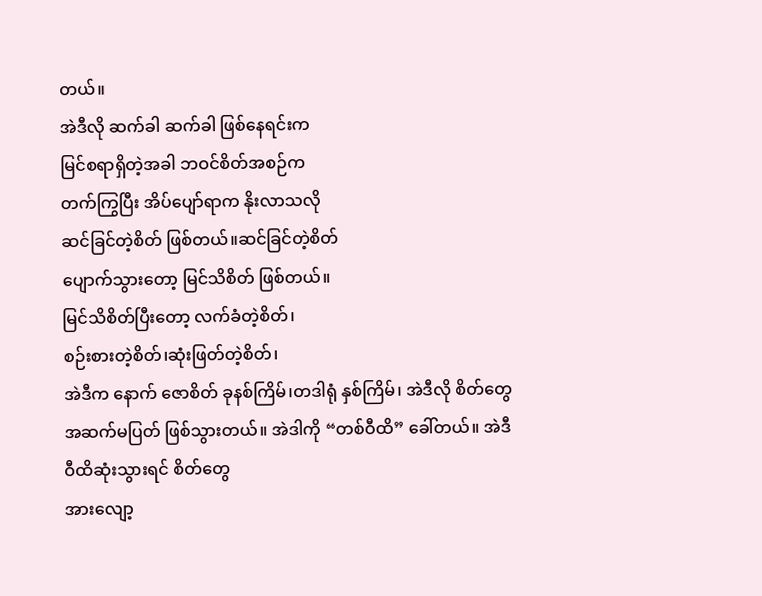တယ်။
အဲဒီလို ဆက်ခါ ဆက်ခါ ဖြစ်နေရင်းက
မြင်စရာရှိတဲ့အခါ ဘဝင်စိတ်အစဉ်က
တက်ကြွပြီး အိပ်ပျော်ရာက နိုးလာသလို
ဆင်ခြင်တဲ့စိတ် ဖြစ်တယ်။ဆင်ခြင်တဲ့စိတ်
ပျောက်သွားတော့ မြင်သိစိတ် ဖြစ်တယ်။
မြင်သိစိတ်ပြီးတော့ လက်ခံတဲ့စိတ်၊
စဉ်းစားတဲ့စိတ်၊ဆုံးဖြတ်တဲ့စိတ်၊
အဲဒီက နောက် ဇောစိတ် ခုနစ်ကြိမ်၊တဒါရုံ နှစ်ကြိမ်၊ အဲဒီလို စိတ်တွေ အဆက်မပြတ် ဖြစ်သွားတယ်။ အဲဒါကို “တစ်ဝီထိ” ခေါ်တယ်။ အဲဒီ ဝီထိဆုံးသွားရင် စိတ်တွေ
အားလျော့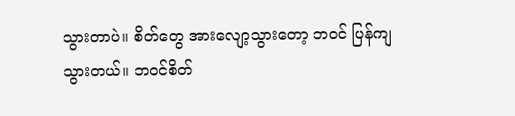သွားတာပဲ။ စိတ်တွေ အားလျော့သွားတော့ ဘဝင် ပြန်ကျသွားတယ်။ ဘဝင်စိတ်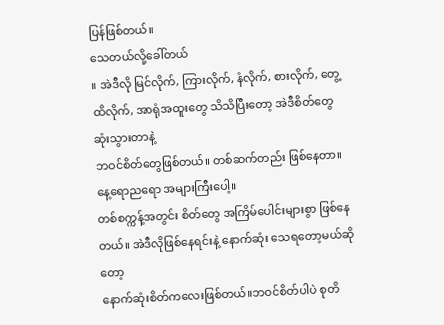ပြန်ဖြစ်တယ်။
သေတယ်လို့ခေါ်တယ်
။ အဲဒီလို မြင်လိုက်, ကြားလိုက်, နံလိုက်, စားလိုက်, တွေ့ထိလိုက်, အာရုံအထူးတွေ သိသိပြီးတော့ အဲဒီစိတ်တွေ ဆုံးသွားတာနဲ့
ဘဝင်စိတ်တွေဖြစ်တယ်။ တစ်ဆက်တည်း ဖြစ်နေတာ။ နေ့ရောညရော အများကြီးပေါ့။
တစ်စက္ကန့်အတွင်း စိတ်တွေ အကြိမ်ပေါင်းများစွာ ဖြစ်နေတယ်။ အဲဒီလိုဖြစ်နေရင်းနဲ့ နောက်ဆုံး သေရတော့မယ်ဆိုတော့
နောက်ဆုံးစိတ်ကလေးဖြစ်တယ်။ဘဝင်စိတ်ပါပဲ စုတိ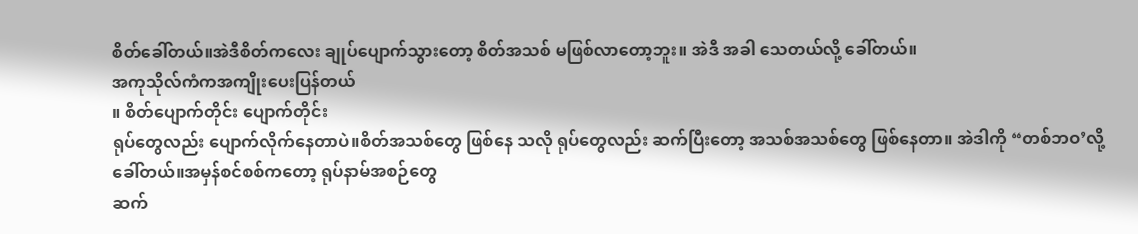စိတ်ခေါ်တယ်။အဲဒီစိတ်ကလေး ချုပ်ပျောက်သွားတော့ စိတ်အသစ် မဖြစ်လာတော့ဘူး။ အဲဒီ အခါ သေတယ်လို့ ခေါ်တယ်။
အကုသိုလ်ကံကအကျိုးပေးပြန်တယ်
။ စိတ်ပျောက်တိုင်း ပျောက်တိုင်း
ရုပ်တွေလည်း ပျောက်လိုက်နေတာပဲ။စိတ်အသစ်တွေ ဖြစ်နေ သလို ရုပ်တွေလည်း ဆက်ပြီးတော့ အသစ်အသစ်တွေ ဖြစ်နေတာ။ အဲဒါကို “တစ်ဘဝ’လို့ ခေါ်တယ်။အမှန်စင်စစ်ကတော့ ရုပ်နာမ်အစဉ်တွေ
ဆက်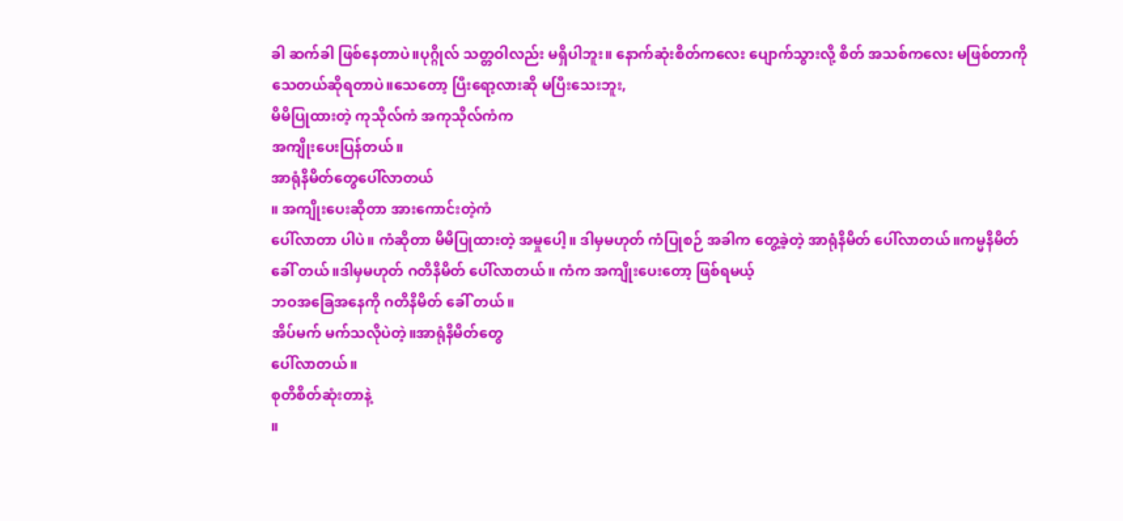ခါ ဆက်ခါ ဖြစ်နေတာပဲ။ပုဂ္ဂိုလ် သတ္တဝါလည်း မရှိပါဘူး။ နောက်ဆုံးစိတ်ကလေး ပျောက်သွားလို့ စိတ် အသစ်ကလေး မဖြစ်တာကို သေတယ်ဆိုရတာပဲ။သေတော့ ပြီးရော့လားဆို မပြီးသေးဘူး,
မိမိပြုထားတဲ့ ကုသိုလ်ကံ အကုသိုလ်ကံက
အကျိုးပေးပြန်တယ်။
အာရုံနိမိတ်တွေပေါ်လာတယ်
။ အကျိုးပေးဆိုတာ အားကောင်းတဲ့ကံ
ပေါ်လာတာ ပါပဲ။ ကံဆိုတာ မိမိပြုထားတဲ့ အမှုပေါ့။ ဒါမှမဟုတ် ကံပြုစဉ် အခါက တွေ့ခဲ့တဲ့ အာရုံနိမိတ် ပေါ်လာတယ်။ကမ္မနိမိတ် ခေါ် တယ်။ဒါမှမဟုတ် ဂတိနိမိတ် ပေါ်လာတယ်။ ကံက အကျိုးပေးတော့ ဖြစ်ရမယ့်
ဘဝအခြေအနေကို ဂတိနိမိတ် ခေါ် တယ်။
အိပ်မက် မက်သလိုပဲတဲ့။အာရုံနိမိတ်တွေ
ပေါ်လာတယ်။
စုတိစိတ်ဆုံးတာနဲ့
။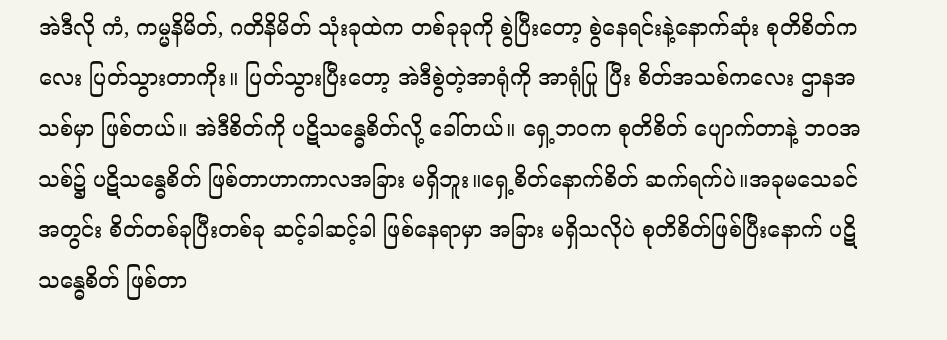အဲဒီလို ကံ, ကမ္မနိမိတ်, ဂတိနိမိတ် သုံးခုထဲက တစ်ခုခုကို စွဲပြီးတော့ စွဲနေရင်းနဲ့နောက်ဆုံး စုတိစိတ်ကလေး ပြတ်သွားတာကိုး။ ပြတ်သွားပြီးတော့ အဲဒီစွဲတဲ့အာရုံကို အာရုံပြု ပြီး စိတ်အသစ်ကလေး ဌာနအသစ်မှာ ဖြစ်တယ်။ အဲဒီစိတ်ကို ပဋိသန္ဓေစိတ်လို့ ခေါ်တယ်။ ရှေ့ဘဝက စုတိစိတ် ပျောက်တာနဲ့ ဘ၀အသစ်၌ ပဋိသန္ဓေစိတ် ဖြစ်တာဟာကာလအခြား မရှိဘူး။ရှေ့စိတ်နောက်စိတ် ဆက်ရက်ပဲ။အခုမသေခင်အတွင်း စိတ်တစ်ခုပြီးတစ်ခု ဆင့်ခါဆင့်ခါ ဖြစ်နေရာမှာ အခြား မရှိသလိုပဲ စုတိစိတ်ဖြစ်ပြီးနောက် ပဋိသန္ဓေစိတ် ဖြစ်တာ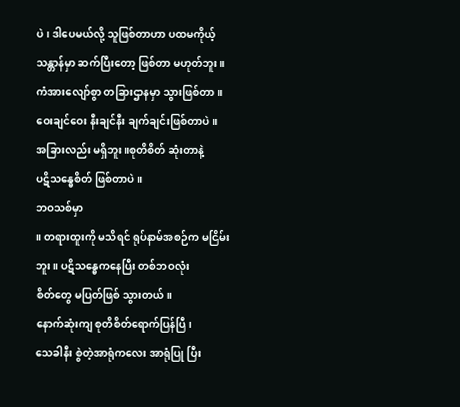ပဲ၊ ဒါပေမယ်လို့ သူဖြစ်တာဟာ ပထမကိုယ့်သန္တာန်မှာ ဆက်ပြီးတော့ ဖြစ်တာ မဟုတ်ဘူး။ ကံအားလျော်စွာ တခြားဌာနမှာ သွားဖြစ်တာ။ဝေးချင်ဝေး နီးချင်နီး ချက်ချင်းဖြစ်တာပဲ။
အခြားလည်း မရှိဘူး။စုတိစိတ် ဆုံးတာနဲ့
ပဋိသန္ဓေစိတ် ဖြစ်တာပဲ။
ဘဝသစ်မှာ
။ တရားထူးကို မသိရင် ရုပ်နာမ်အစဉ်က မငြိမ်းဘူး။ ပဋိသန္ဓေကနေပြီး တစ်ဘဝလုံး
စိတ်တွေ မပြတ်ဖြစ် သွားတယ်။
နောက်ဆုံးကျ စုတိစိတ်ရောက်ပြန်ပြီ၊
သေခါနီး စွဲတဲ့အာရုံကလေး အာရုံပြု ပြီး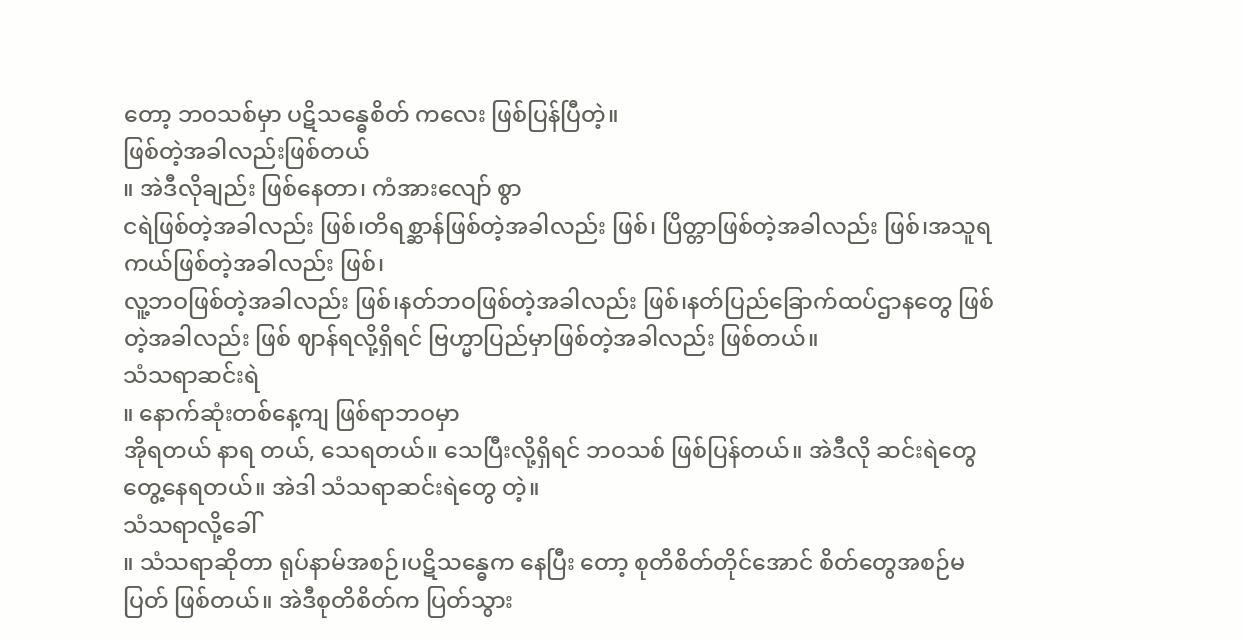တော့ ဘဝသစ်မှာ ပဋိသန္ဓေစိတ် ကလေး ဖြစ်ပြန်ပြီတဲ့။
ဖြစ်တဲ့အခါလည်းဖြစ်တယ်
။ အဲဒီလိုချည်း ဖြစ်နေတာ၊ ကံအားလျော် စွာ
ငရဲဖြစ်တဲ့အခါလည်း ဖြစ်၊တိရစ္ဆာန်ဖြစ်တဲ့အခါလည်း ဖြစ်၊ ပြိတ္တာဖြစ်တဲ့အခါလည်း ဖြစ်၊အသူရကယ်ဖြစ်တဲ့အခါလည်း ဖြစ်၊
လူ့ဘဝဖြစ်တဲ့အခါလည်း ဖြစ်၊နတ်ဘဝဖြစ်တဲ့အခါလည်း ဖြစ်၊နတ်ပြည်ခြောက်ထပ်ဌာနတွေ ဖြစ်တဲ့အခါလည်း ဖြစ် ဈာန်ရလို့ရှိရင် ဗြဟ္မာပြည်မှာဖြစ်တဲ့အခါလည်း ဖြစ်တယ်။
သံသရာဆင်းရဲ
။ နောက်ဆုံးတစ်နေ့ကျ ဖြစ်ရာဘဝမှာ
အိုရတယ် နာရ တယ်, သေရတယ်။ သေပြီးလို့ရှိရင် ဘဝသစ် ဖြစ်ပြန်တယ်။ အဲဒီလို ဆင်းရဲတွေ တွေ့နေရတယ်။ အဲဒါ သံသရာဆင်းရဲတွေ တဲ့။
သံသရာလို့ခေါ်
။ သံသရာဆိုတာ ရုပ်နာမ်အစဉ်၊ပဋိသန္ဓေက နေပြီး တော့ စုတိစိတ်တိုင်အောင် စိတ်တွေအစဉ်မပြတ် ဖြစ်တယ်။ အဲဒီစုတိစိတ်က ပြတ်သွား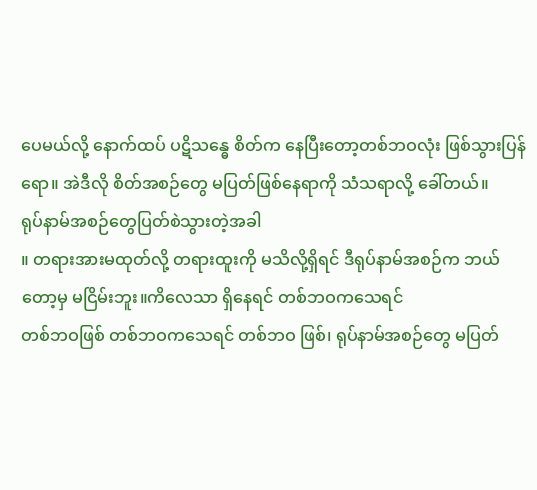ပေမယ်လို့ နောက်ထပ် ပဋိသန္ဓေ စိတ်က နေပြီးတော့တစ်ဘဝလုံး ဖြစ်သွားပြန်ရော။ အဲဒီလို စိတ်အစဉ်တွေ မပြတ်ဖြစ်နေရာကို သံသရာလို့ ခေါ်တယ်။
ရုပ်နာမ်အစဉ်တွေပြတ်စဲသွားတဲ့အခါ
။ တရားအားမထုတ်လို့ တရားထူးကို မသိလို့ရှိရင် ဒီရုပ်နာမ်အစဉ်က ဘယ်တော့မှ မငြိမ်းဘူး။ကိလေသာ ရှိနေရင် တစ်ဘဝကသေရင်
တစ်ဘဝဖြစ် တစ်ဘဝကသေရင် တစ်ဘဝ ဖြစ်၊ ရုပ်နာမ်အစဉ်တွေ မပြတ်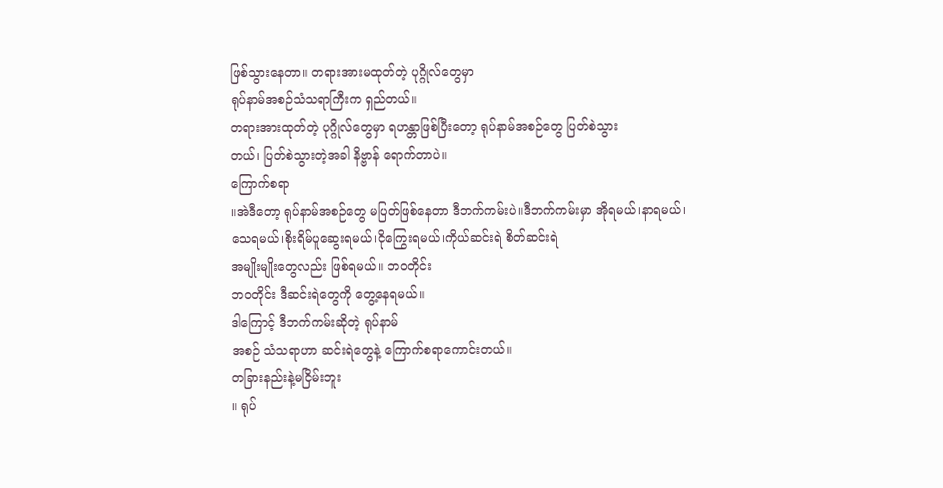ဖြစ်သွားနေတာ။ တရားအားမထုတ်တဲ့ ပုဂ္ဂိုလ်တွေမှာ
ရုပ်နာမ်အစဉ်သံသရာကြီးက ရှည်တယ်။
တရားအားထုတ်တဲ့ ပုဂ္ဂိုလ်တွေမှာ ရဟန္တာဖြစ်ပြီးတော့ ရုပ်နာမ်အစဉ်တွေ ပြတ်စဲသွား
တယ်၊ ပြတ်စဲသွားတဲ့အခါ နိဗ္ဗာန် ရောက်တာပဲ။
ကြောက်စရာ
။အဲဒီတော့ ရုပ်နာမ်အစဉ်တွေ မပြတ်ဖြစ်နေတာ ဒီဘက်ကမ်းပဲ။ဒီဘက်ကမ်းမှာ အိုရမယ်၊နာရမယ်၊သေရမယ်၊စိုးရိမ်ပူဆွေးရမယ်၊ငိုကြွေးရမယ်၊ကိုယ်ဆင်းရဲ စိတ်ဆင်းရဲ
အမျိုးမျိုးတွေလည်း ဖြစ်ရမယ်။ ဘဝတိုင်း
ဘဝတိုင်း ဒီဆင်းရဲတွေကို တွေ့နေရမယ်။
ဒါကြောင့် ဒီဘက်ကမ်းဆိုတဲ့ ရုပ်နာမ်
အစဉ် သံသရာဟာ ဆင်းရဲတွေနဲ့ ကြောက်စရာကောင်းတယ်။
တခြားနည်းနဲ့မငြိမ်းဘူး
။ ရုပ်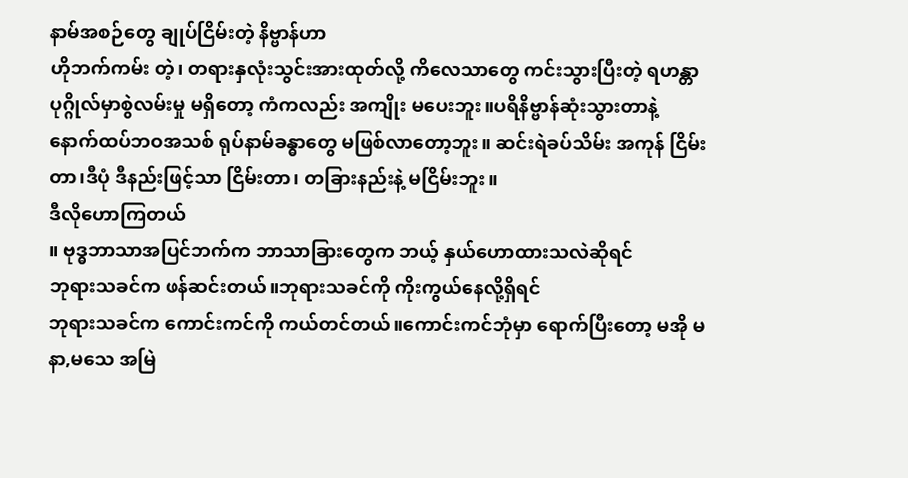နာမ်အစဉ်တွေ ချုပ်ငြိမ်းတဲ့ နိဗ္ဗာန်ဟာ
ဟိုဘက်ကမ်း တဲ့၊ တရားနှလုံးသွင်းအားထုတ်လို့ ကိလေသာတွေ ကင်းသွားပြီးတဲ့ ရဟန္တာပုဂ္ဂိုလ်မှာစွဲလမ်းမှု မရှိတော့ ကံကလည်း အကျိုး မပေးဘူး။ပရိနိဗ္ဗာန်ဆုံးသွားတာနဲ့ နောက်ထပ်ဘဝအသစ် ရုပ်နာမ်ခန္ဓာတွေ မဖြစ်လာတော့ဘူး။ ဆင်းရဲခပ်သိမ်း အကုန် ငြိမ်းတာ၊ဒီပုံ ဒီနည်းဖြင့်သာ ငြိမ်းတာ၊ တခြားနည်းနဲ့ မငြိမ်းဘူး။
ဒီလိုဟောကြတယ်
။ ဗုဒ္ဓဘာသာအပြင်ဘက်က ဘာသာခြားတွေက ဘယ့် နှယ်ဟောထားသလဲဆိုရင်
ဘုရားသခင်က ဖန်ဆင်းတယ်။ဘုရားသခင်ကို ကိုးကွယ်နေလို့ရှိရင်
ဘုရားသခင်က ကောင်းကင်ကို ကယ်တင်တယ်။ကောင်းကင်ဘုံမှာ ရောက်ပြီးတော့ မအို မနာ,မသေ အမြဲ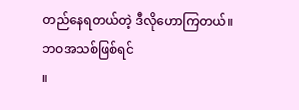တည်နေရတယ်တဲ့ ဒီလိုဟောကြတယ်။
ဘဝအသစ်ဖြစ်ရင်
။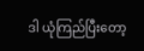ဒါ ယုံကြည်ပြီးတော့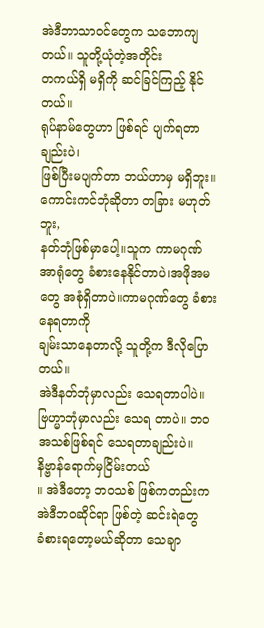အဲဒီဘာသာဝင်တွေက သဘောကျတယ်။ သူတို့ယုံတဲ့အတိုင်း
တကယ်ရှိ မရှိကို ဆင်ခြင်ကြည့် နိုင်တယ်။
ရုပ်နာမ်တွေဟာ ဖြစ်ရင် ပျက်ရတာချည်းပဲ၊
ဖြစ်ပြီးမပျက်တာ ဘယ်ဟာမှ မရှိဘူး။
ကောင်းကင်ဘုံဆိုတာ တခြား မဟုတ်ဘူး,
နတ်ဘုံဖြစ်မှာပေါ့။သူက ကာမဂုဏ်အာရုံတွေ ခံစားနေနိုင်တာပဲ၊အဖိုအမတွေ အစုံရှိတာပဲ။ကာမဂုဏ်တွေ ခံစားနေရတာကို
ချမ်းသာနေတာလို့ သူတို့က ဒီလိုပြောတယ်။
အဲဒီနတ်ဘုံမှာလည်း သေရတာပါပဲ။
ဗြဟ္မာဘုံမှာလည်း သေရ တာပဲ။ ဘဝအသစ်ဖြစ်ရင် သေရတာချည်းပဲ။
နိဗ္ဗာန်ရောက်မှငြိမ်းတယ်
။ အဲဒီတော့ ဘဝသစ် ဖြစ်ကတည်းက
အဲဒီဘဝဆိုင်ရာ ဖြစ်တဲ့ ဆင်းရဲတွေ
ခံစားရတော့မယ်ဆိုတာ သေချာ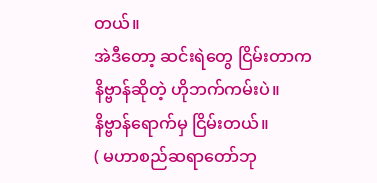တယ်။
အဲဒီတော့ ဆင်းရဲတွေ ငြိမ်းတာက
နိဗ္ဗာန်ဆိုတဲ့ ဟိုဘက်ကမ်းပဲ။
နိဗ္ဗာန်ရောက်မှ ငြိမ်းတယ်။
( မဟာစည်ဆရာတော်ဘု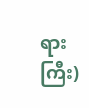ရားကြီး)